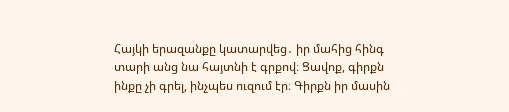Հայկի երազանքը կատարվեց․ իր մահից հինգ տարի անց նա հայտնի է գրքով։ Ցավոք, գիրքն ինքը չի գրել, ինչպես ուզում էր։ Գիրքն իր մասին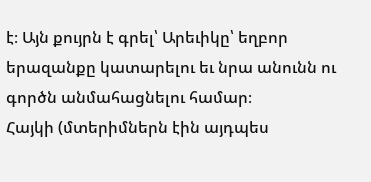է։ Այն քույրն է գրել՝ Արեւիկը՝ եղբոր երազանքը կատարելու եւ նրա անունն ու գործն անմահացնելու համար։
Հայկի (մտերիմներն էին այդպես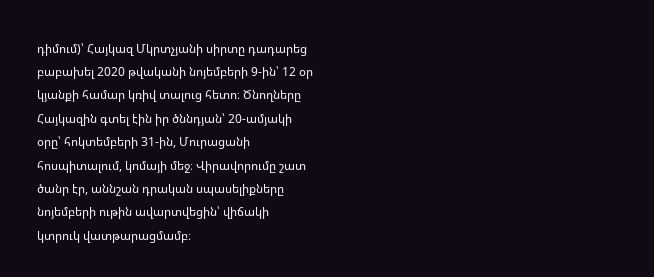դիմում)՝ Հայկազ Մկրտչյանի սիրտը դադարեց բաբախել 2020 թվականի նոյեմբերի 9-ին՝ 12 օր կյանքի համար կռիվ տալուց հետո։ Ծնողները Հայկազին գտել էին իր ծննդյան՝ 20-ամյակի օրը՝ հոկտեմբերի 31-ին, Մուրացանի հոսպիտալում, կոմայի մեջ։ Վիրավորումը շատ ծանր էր, աննշան դրական սպասելիքները նոյեմբերի ութին ավարտվեցին՝ վիճակի կտրուկ վատթարացմամբ։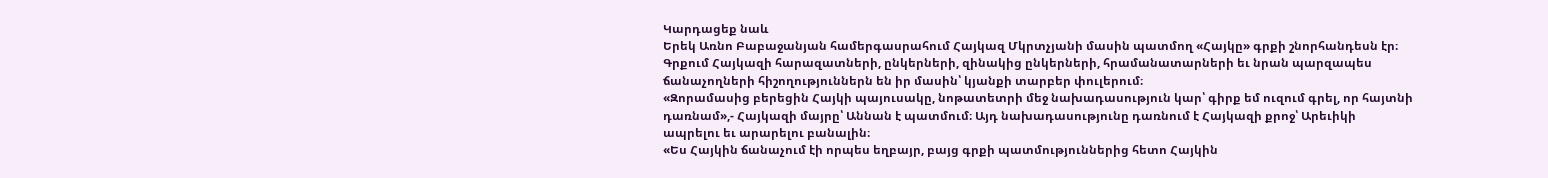Կարդացեք նաև
Երեկ Առնո Բաբաջանյան համերգասրահում Հայկազ Մկրտչյանի մասին պատմող «Հայկը» գրքի շնորհանդեսն էր։ Գրքում Հայկազի հարազատների, ընկերների, զինակից ընկերների, հրամանատարների եւ նրան պարզապես ճանաչողների հիշողություններն են իր մասին՝ կյանքի տարբեր փուլերում։
«Զորամասից բերեցին Հայկի պայուսակը, նոթատետրի մեջ նախադասություն կար՝ գիրք եմ ուզում գրել, որ հայտնի դառնամ»,- Հայկազի մայրը՝ Աննան է պատմում։ Այդ նախադասությունը դառնում է Հայկազի քրոջ՝ Արեւիկի ապրելու եւ արարելու բանալին։
«Ես Հայկին ճանաչում էի որպես եղբայր, բայց գրքի պատմություններից հետո Հայկին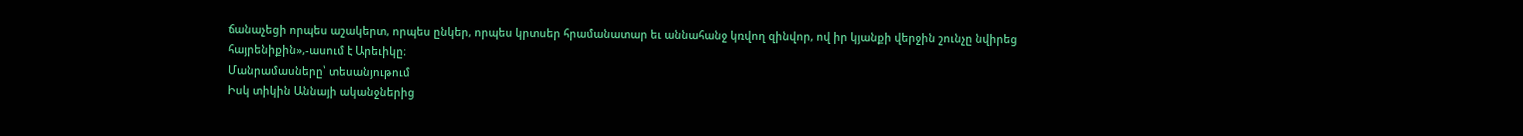ճանաչեցի որպես աշակերտ, որպես ընկեր, որպես կրտսեր հրամանատար եւ աննահանջ կռվող զինվոր, ով իր կյանքի վերջին շունչը նվիրեց հայրենիքին»,-ասում է Արեւիկը։
Մանրամասները՝ տեսանյութում
Իսկ տիկին Աննայի ականջներից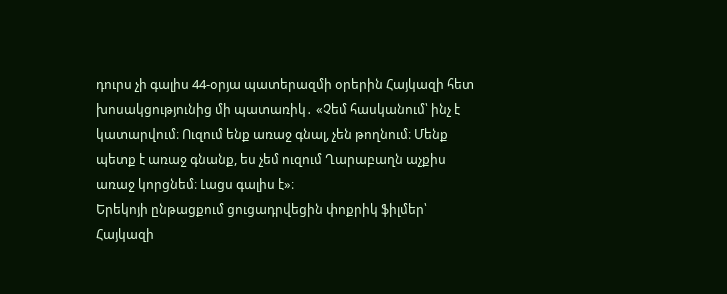դուրս չի գալիս 44-օրյա պատերազմի օրերին Հայկազի հետ խոսակցությունից մի պատառիկ․ «Չեմ հասկանում՝ ինչ է կատարվում։ Ուզում ենք առաջ գնալ, չեն թողնում։ Մենք պետք է առաջ գնանք, ես չեմ ուզում Ղարաբաղն աչքիս առաջ կորցնեմ։ Լացս գալիս է»։
Երեկոյի ընթացքում ցուցադրվեցին փոքրիկ ֆիլմեր՝ Հայկազի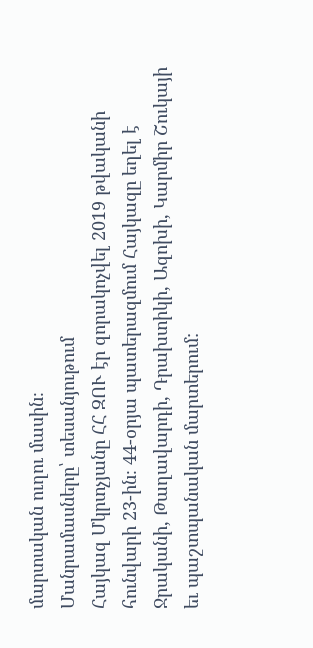մարտական ուղու մասին։
Մանրամասները՝ տեսանյութում
Հայկազ Մկրտչյանը ՀՀ ԶՈՒ էր զորակոչվել 2019 թվականի հունվարի 23-ին։ 44-օրյա պատերազմում Հայկազը եղել է Ջրականի, Թաղավարդի, Դրախտիկի, Ազոխի, Կարմիր Շուկայի եւ պաշտպանական մարտերում: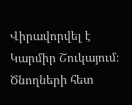Վիրավորվել է Կարմիր Շուկայում։ Ծնողների հետ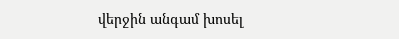վերջին անգամ խոսել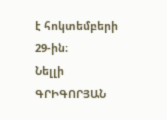է հոկտեմբերի 29-ին։
Նելլի ԳՐԻԳՈՐՅԱՆ